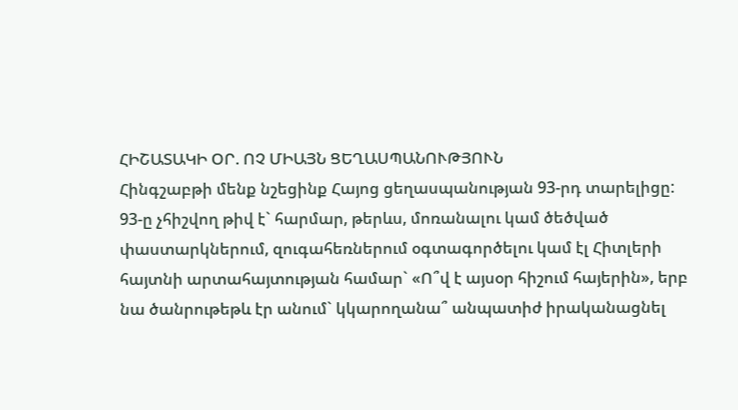ՀԻՇԱՏԱԿԻ ՕՐ. ՈՉ ՄԻԱՅՆ ՑԵՂԱՍՊԱՆՈՒԹՅՈՒՆ
Հինգշաբթի մենք նշեցինք Հայոց ցեղասպանության 93-րդ տարելիցը: 93-ը չհիշվող թիվ է` հարմար, թերևս, մոռանալու կամ ծեծված փաստարկներում, զուգահեռներում օգտագործելու կամ էլ Հիտլերի հայտնի արտահայտության համար` «Ո՞վ է այսօր հիշում հայերին», երբ նա ծանրութեթև էր անում` կկարողանա՞ անպատիժ իրականացնել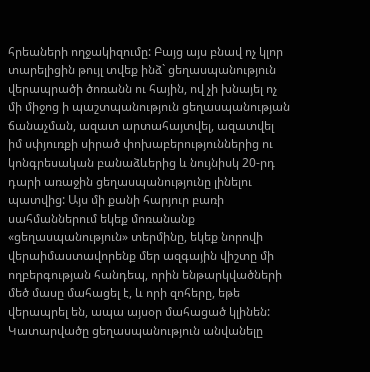հրեաների ողջակիզումը: Բայց այս բնավ ոչ կլոր տարելիցին թույլ տվեք ինձ` ցեղասպանություն վերապրածի ծոռանն ու հային, ով չի խնայել ոչ մի միջոց ի պաշտպանություն ցեղասպանության ճանաչման, ազատ արտահայտվել, ազատվել իմ սփյուռքի սիրած փոխաբերություններից ու կոնգրեսական բանաձևերից և նույնիսկ 20-րդ դարի առաջին ցեղասպանությունը լինելու պատվից: Այս մի քանի հարյուր բառի սահմաններում եկեք մոռանանք «ցեղասպանություն» տերմինը, եկեք նորովի վերաիմաստավորենք մեր ազգային վիշտը մի ողբերգության հանդեպ, որին ենթարկվածների մեծ մասը մահացել է, և որի զոհերը, եթե վերապրել են, ապա այսօր մահացած կլինեն: Կատարվածը ցեղասպանություն անվանելը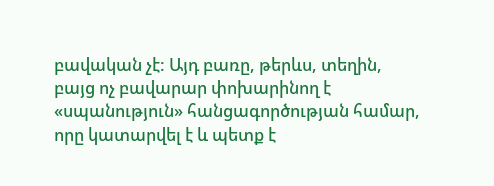բավական չէ: Այդ բառը, թերևս, տեղին, բայց ոչ բավարար փոխարինող է «սպանություն» հանցագործության համար, որը կատարվել է և պետք է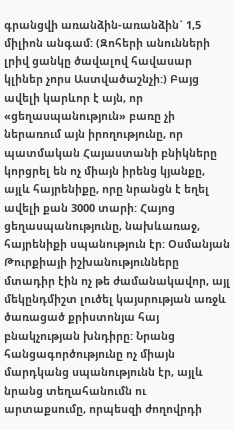գրանցվի առանձին-առանձին` 1,5 միլիոն անգամ: (Զոհերի անունների լրիվ ցանկը ծավալով հավասար կլիներ չորս Աստվածաշնչի:) Բայց ավելի կարևոր է այն, որ «ցեղասպանություն» բառը չի ներառում այն իրողությունը, որ պատմական Հայաստանի բնիկները կորցրել են ոչ միայն իրենց կյանքը, այլև հայրենիքը, որը նրանցն է եղել ավելի քան 3000 տարի: Հայոց ցեղասպանությունը, նախևառաջ, հայրենիքի սպանություն էր: Օսմանյան Թուրքիայի իշխանությունները մտադիր էին ոչ թե ժամանակավոր, այլ մեկընդմիշտ լուծել կայսրության առջև ծառացած քրիստոնյա հայ բնակչության խնդիրը: Նրանց հանցագործությունը ոչ միայն մարդկանց սպանությունն էր, այլև նրանց տեղահանումն ու արտաքսումը, որպեսզի ժողովրդի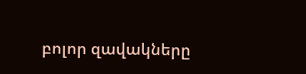բոլոր զավակները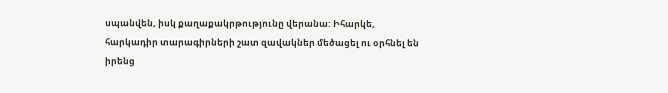սպանվեն, իսկ քաղաքակրթությունը վերանա: Իհարկե, հարկադիր տարագիրների շատ զավակներ մեծացել ու օրհնել են իրենց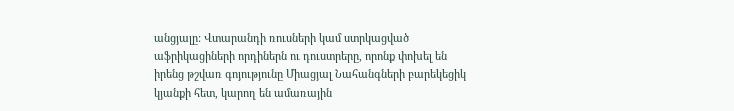անցյալը: Վտարանդի ռուսների կամ ստրկացված աֆրիկացիների որդիներն ու դուստրերը, որոնք փոխել են իրենց թշվառ գոյությունը Միացյալ Նահանգների բարեկեցիկ կյանքի հետ, կարող են ամառային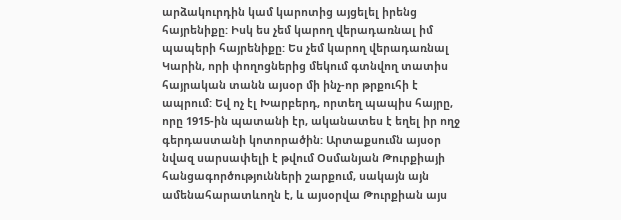արձակուրդին կամ կարոտից այցելել իրենց հայրենիքը: Իսկ ես չեմ կարող վերադառնալ իմ պապերի հայրենիքը: Ես չեմ կարող վերադառնալ Կարին, որի փողոցներից մեկում գտնվող տատիս հայրական տանն այսօր մի ինչ-որ թրքուհի է ապրում: Եվ ոչ էլ Խարբերդ, որտեղ պապիս հայրը, որը 1915-ին պատանի էր, ականատես է եղել իր ողջ գերդաստանի կոտորածին: Արտաքսումն այսօր նվազ սարսափելի է թվում Օսմանյան Թուրքիայի հանցագործությունների շարքում, սակայն այն ամենահարատևողն է, և այսօրվա Թուրքիան այս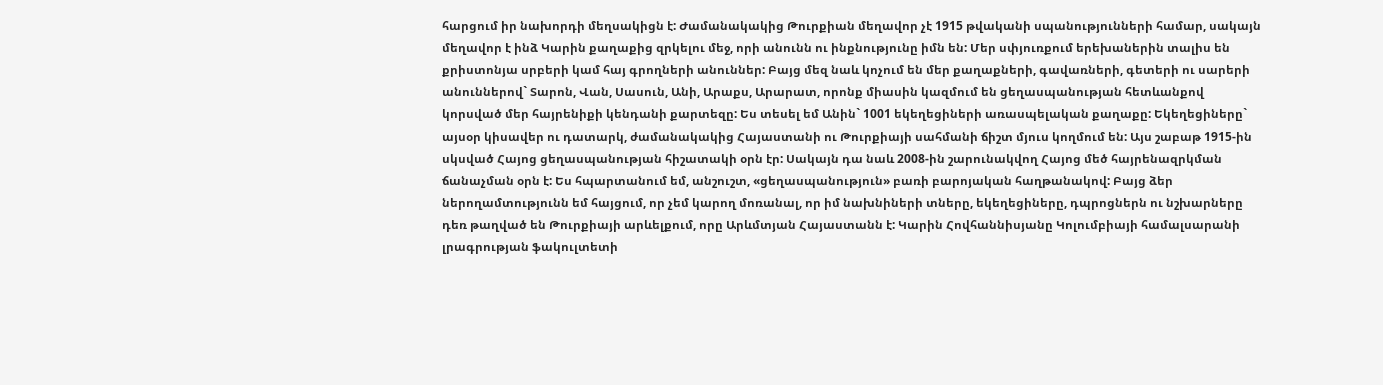հարցում իր նախորդի մեղսակիցն է: Ժամանակակից Թուրքիան մեղավոր չէ 1915 թվականի սպանությունների համար, սակայն մեղավոր է ինձ Կարին քաղաքից զրկելու մեջ, որի անունն ու ինքնությունը իմն են: Մեր սփյուռքում երեխաներին տալիս են քրիստոնյա սրբերի կամ հայ գրողների անուններ: Բայց մեզ նաև կոչում են մեր քաղաքների, գավառների, գետերի ու սարերի անուններով` Տարոն, Վան, Սասուն, Անի, Արաքս, Արարատ, որոնք միասին կազմում են ցեղասպանության հետևանքով կորսված մեր հայրենիքի կենդանի քարտեզը: Ես տեսել եմ Անին` 1001 եկեղեցիների առասպելական քաղաքը: Եկեղեցիները` այսօր կիսավեր ու դատարկ, ժամանակակից Հայաստանի ու Թուրքիայի սահմանի ճիշտ մյուս կողմում են: Այս շաբաթ 1915-ին սկսված Հայոց ցեղասպանության հիշատակի օրն էր: Սակայն դա նաև 2008-ին շարունակվող Հայոց մեծ հայրենազրկման ճանաչման օրն է: Ես հպարտանում եմ, անշուշտ, «ցեղասպանություն» բառի բարոյական հաղթանակով: Բայց ձեր ներողամտությունն եմ հայցում, որ չեմ կարող մոռանալ, որ իմ նախնիների տները, եկեղեցիները, դպրոցներն ու նշխարները դեռ թաղված են Թուրքիայի արևելքում, որը Արևմտյան Հայաստանն է: Կարին Հովհաննիսյանը Կոլումբիայի համալսարանի լրագրության ֆակուլտետի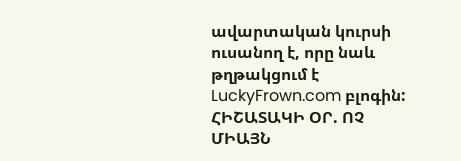ավարտական կուրսի ուսանող է, որը նաև թղթակցում է LuckyFrown.com բլոգին:
ՀԻՇԱՏԱԿԻ ՕՐ. ՈՉ ՄԻԱՅՆ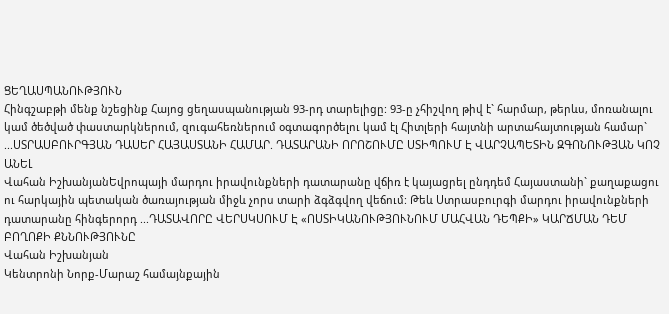ՑԵՂԱՍՊԱՆՈՒԹՅՈՒՆ
Հինգշաբթի մենք նշեցինք Հայոց ցեղասպանության 93-րդ տարելիցը: 93-ը չհիշվող թիվ է` հարմար, թերևս, մոռանալու կամ ծեծված փաստարկներում, զուգահեռներում օգտագործելու կամ էլ Հիտլերի հայտնի արտահայտության համար` ...ՍՏՐԱՍԲՈՒՐԳՅԱՆ ԴԱՍԵՐ ՀԱՅԱՍՏԱՆԻ ՀԱՄԱՐ. ԴԱՏԱՐԱՆԻ ՈՐՈՇՈՒՄԸ ՍՏԻՊՈՒՄ Է ՎԱՐՉԱՊԵՏԻՆ ԶԳՈՆՈՒԹՅԱՆ ԿՈՉ ԱՆԵԼ
Վահան ԻշխանյանԵվրոպայի մարդու իրավունքների դատարանը վճիռ է կայացրել ընդդեմ Հայաստանի` քաղաքացու ու հարկային պետական ծառայության միջև չորս տարի ձգձգվող վեճում: Թեև Ստրասբուրգի մարդու իրավունքների դատարանը հինգերորդ ...ԴԱՏԱՎՈՐԸ ՎԵՐՍԿՍՈՒՄ Է «ՈՍՏԻԿԱՆՈՒԹՅՈՒՆՈՒՄ ՄԱՀՎԱՆ ԴԵՊՔԻ» ԿԱՐՃՄԱՆ ԴԵՄ ԲՈՂՈՔԻ ՔՆՆՈՒԹՅՈՒՆԸ
Վահան Իշխանյան
Կենտրոնի Նորք-Մարաշ համայնքային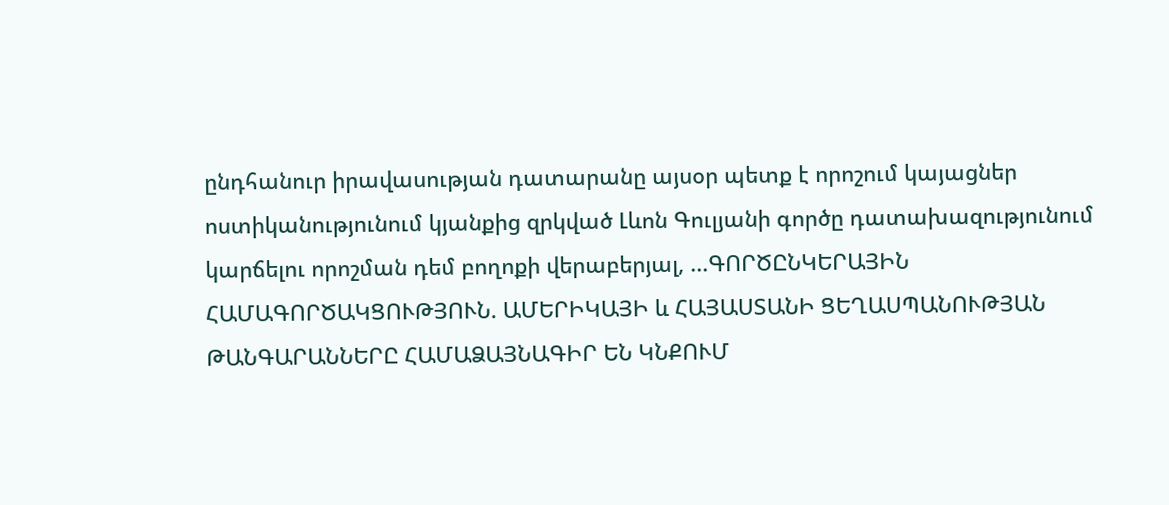ընդհանուր իրավասության դատարանը այսօր պետք է որոշում կայացներ ոստիկանությունում կյանքից զրկված Լևոն Գուլյանի գործը դատախազությունում կարճելու որոշման դեմ բողոքի վերաբերյալ, ...ԳՈՐԾԸՆԿԵՐԱՅԻՆ ՀԱՄԱԳՈՐԾԱԿՑՈՒԹՅՈՒՆ. ԱՄԵՐԻԿԱՅԻ և ՀԱՅԱՍՏԱՆԻ ՑԵՂԱՍՊԱՆՈՒԹՅԱՆ ԹԱՆԳԱՐԱՆՆԵՐԸ ՀԱՄԱՁԱՅՆԱԳԻՐ ԵՆ ԿՆՔՈՒՄ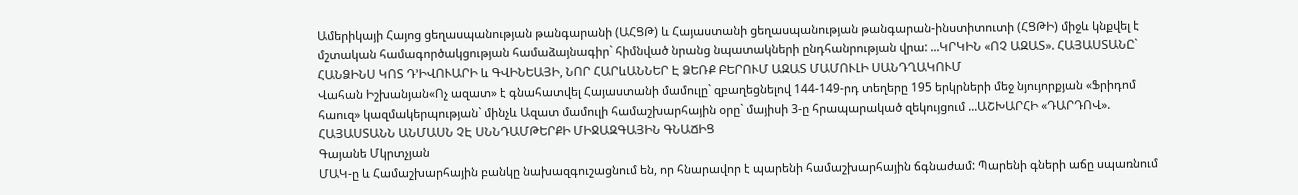Ամերիկայի Հայոց ցեղասպանության թանգարանի (ԱՀՑԹ) և Հայաստանի ցեղասպանության թանգարան-ինստիտուտի (ՀՑԹԻ) միջև կնքվել է մշտական համագործակցության համաձայնագիր` հիմնված նրանց նպատակների ընդհանրության վրա: ...ԿՐԿԻՆ «ՈՉ ԱԶԱՏ». ՀԱՅԱՍՏԱՆԸ` ՀԱՆՁԻՆՍ ԿՈՏ Դ’ԻՎՈՒԱՐԻ և ԳՎԻՆԵԱՅԻ, ՆՈՐ ՀԱՐևԱՆՆԵՐ Է ՁԵՌՔ ԲԵՐՈՒՄ ԱԶԱՏ ՄԱՄՈՒԼԻ ՍԱՆԴՂԱԿՈՒՄ
Վահան Իշխանյան«Ոչ ազատ» է գնահատվել Հայաստանի մամուլը` զբաղեցնելով 144-149-րդ տեղերը 195 երկրների մեջ նյույորքյան «Ֆրիդոմ հաուզ» կազմակերպության` մինչև Ազատ մամուլի համաշխարհային օրը` մայիսի 3-ը հրապարակած զեկույցում ...ԱՇԽԱՐՀԻ «ԴԱՐԴՈՎ». ՀԱՅԱՍՏԱՆՆ ԱՆՄԱՍՆ ՉԷ ՍՆՆԴԱՄԹԵՐՔԻ ՄԻՋԱԶԳԱՅԻՆ ԳՆԱՃԻՑ
Գայանե Մկրտչյան
ՄԱԿ-ը և Համաշխարհային բանկը նախազգուշացնում են, որ հնարավոր է պարենի համաշխարհային ճգնաժամ: Պարենի գների աճը սպառնում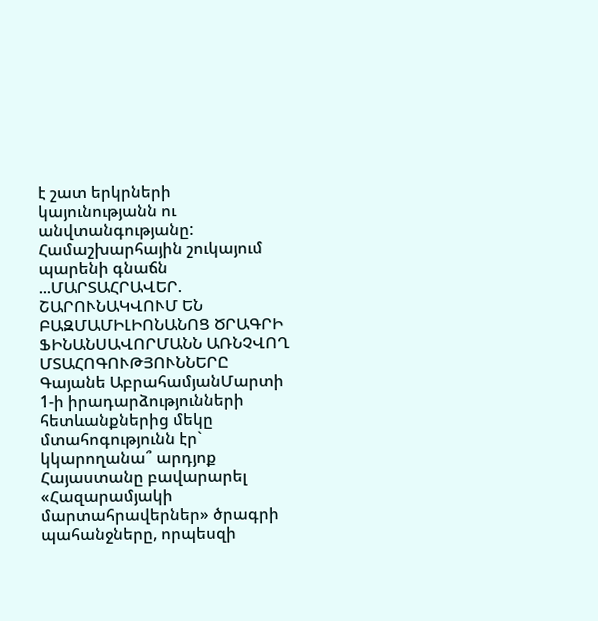է շատ երկրների կայունությանն ու անվտանգությանը: Համաշխարհային շուկայում պարենի գնաճն ...ՄԱՐՏԱՀՐԱՎԵՐ. ՇԱՐՈՒՆԱԿՎՈՒՄ ԵՆ ԲԱԶՄԱՄԻԼԻՈՆԱՆՈՑ ԾՐԱԳՐԻ ՖԻՆԱՆՍԱՎՈՐՄԱՆՆ ԱՌՆՉՎՈՂ ՄՏԱՀՈԳՈՒԹՅՈՒՆՆԵՐԸ
Գայանե ԱբրահամյանՄարտի 1-ի իրադարձությունների հետևանքներից մեկը մտահոգությունն էր` կկարողանա՞ արդյոք Հայաստանը բավարարել «Հազարամյակի մարտահրավերներ» ծրագրի պահանջները, որպեսզի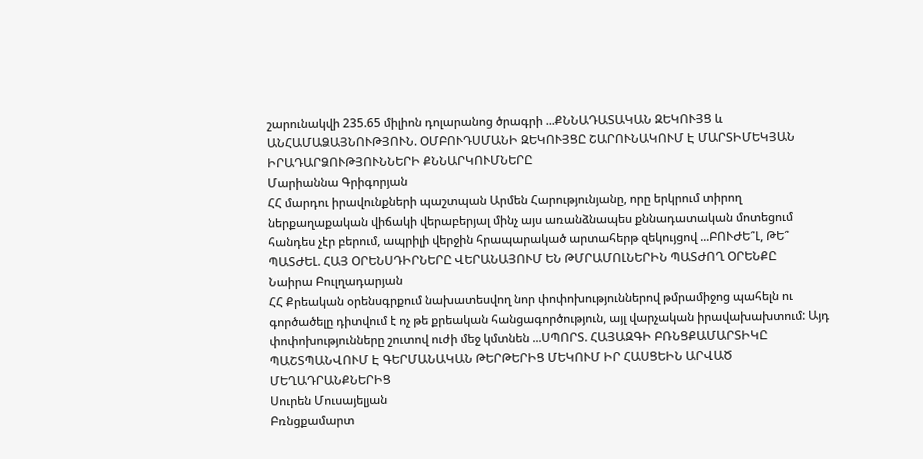շարունակվի 235.65 միլիոն դոլարանոց ծրագրի ...ՔՆՆԱԴԱՏԱԿԱՆ ԶԵԿՈՒՅՑ և ԱՆՀԱՄԱՁԱՅՆՈՒԹՅՈՒՆ. ՕՄԲՈՒԴՍՄԱՆԻ ԶԵԿՈՒՅՑԸ ՇԱՐՈՒՆԱԿՈՒՄ Է ՄԱՐՏԻՄԵԿՅԱՆ ԻՐԱԴԱՐՁՈՒԹՅՈՒՆՆԵՐԻ ՔՆՆԱՐԿՈՒՄՆԵՐԸ
Մարիաննա Գրիգորյան
ՀՀ մարդու իրավունքների պաշտպան Արմեն Հարությունյանը, որը երկրում տիրող ներքաղաքական վիճակի վերաբերյալ մինչ այս առանձնապես քննադատական մոտեցում հանդես չէր բերում, ապրիլի վերջին հրապարակած արտահերթ զեկույցով ...ԲՈՒԺԵ՞Լ, ԹԵ՞ ՊԱՏԺԵԼ. ՀԱՅ ՕՐԵՆՍԴԻՐՆԵՐԸ ՎԵՐԱՆԱՅՈՒՄ ԵՆ ԹՄՐԱՄՈԼՆԵՐԻՆ ՊԱՏԺՈՂ ՕՐԵՆՔԸ
Նաիրա Բուլղադարյան
ՀՀ Քրեական օրենսգրքում նախատեսվող նոր փոփոխություններով թմրամիջոց պահելն ու գործածելը դիտվում է ոչ թե քրեական հանցագործություն, այլ վարչական իրավախախտում: Այդ փոփոխությունները շուտով ուժի մեջ կմտնեն ...ՍՊՈՐՏ. ՀԱՅԱԶԳԻ ԲՌՆՑՔԱՄԱՐՏԻԿԸ ՊԱՇՏՊԱՆՎՈՒՄ Է ԳԵՐՄԱՆԱԿԱՆ ԹԵՐԹԵՐԻՑ ՄԵԿՈՒՄ ԻՐ ՀԱՍՑԵԻՆ ԱՐՎԱԾ ՄԵՂԱԴՐԱՆՔՆԵՐԻՑ
Սուրեն Մուսայելյան
Բռնցքամարտ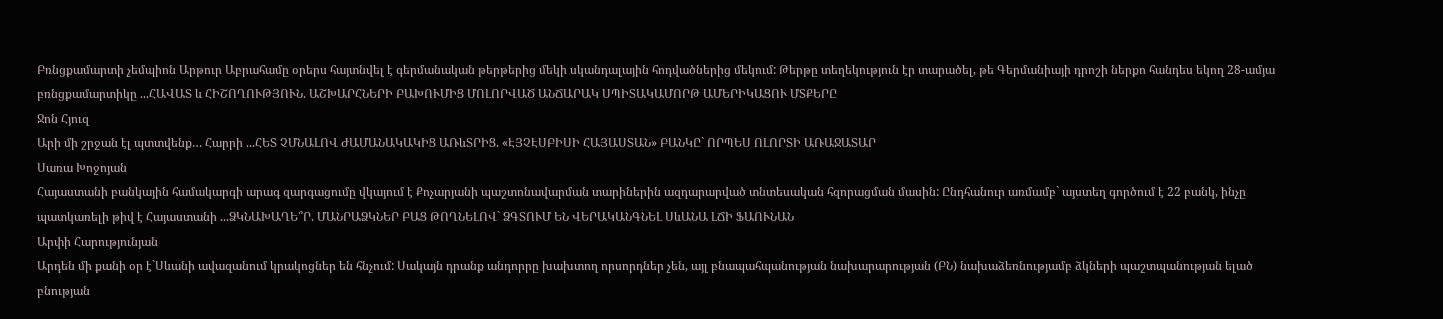Բռնցքամարտի չեմպիոն Արթուր Աբրահամը օրերս հայտնվել է գերմանական թերթերից մեկի սկանդալային հոդվածներից մեկում: Թերթը տեղեկություն էր տարածել, թե Գերմանիայի դրոշի ներքո հանդես եկող 28-ամյա բռնցքամարտիկը ...ՀԱՎԱՏ և ՀԻՇՈՂՈՒԹՅՈՒՆ. ԱՇԽԱՐՀՆԵՐԻ ԲԱԽՈՒՄԻՑ ՄՈԼՈՐՎԱԾ ԱՆՃԱՐԱԿ ՍՊԻՏԱԿԱՄՈՐԹ ԱՄԵՐԻԿԱՑՈՒ ՄՏՔԵՐԸ
Ջոն Հյուզ
Արի մի շրջան էլ պտտվենք… Հարրի ...ՀԵՏ ՉՄՆԱԼՈՎ ԺԱՄԱՆԱԿԱԿԻՑ ԱՌևՏՐԻՑ. «ԷՅՉԷՍԲԻՍԻ ՀԱՅԱՍՏԱՆ» ԲԱՆԿԸ` ՈՐՊԵՍ ՈԼՈՐՏԻ ԱՌԱՋԱՏԱՐ
Սառա Խոջոյան
Հայաստանի բանկային համակարգի արագ զարգացումը վկայում է Քոչարյանի պաշտոնավարման տարիներին ազդարարված տնտեսական հզորացման մասին: Ընդհանուր առմամբ` այստեղ գործում է 22 բանկ, ինչը պատկառելի թիվ է Հայաստանի ...ՁԿՆԱԽԱՂԵ՞Ր. ՄԱՆՐԱՁԿՆԵՐ ԲԱՑ ԹՈՂՆԵԼՈՎ` ՁԳՏՈՒՄ ԵՆ ՎԵՐԱԿԱՆԳՆԵԼ ՍևԱՆԱ ԼՃԻ ՖԱՈՒՆԱՆ
Արփի Հարությունյան
Արդեն մի քանի օր է`Սևանի ավազանում կրակոցներ են հնչում: Սակայն դրանք անդորրը խախտող որսորդներ չեն, այլ բնապահպանության նախարարության (ԲՆ) նախաձեռնությամբ ձկների պաշտպանության ելած բնության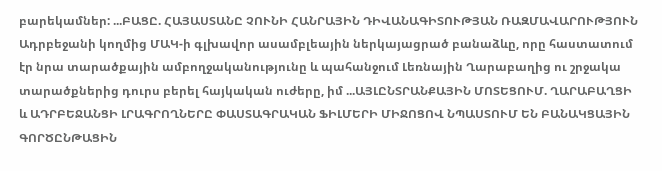բարեկամներ: ...ԲԱՑԸ. ՀԱՅԱՍՏԱՆԸ ՉՈՒՆԻ ՀԱՆՐԱՅԻՆ ԴԻՎԱՆԱԳԻՏՈՒԹՅԱՆ ՌԱԶՄԱՎԱՐՈՒԹՅՈՒՆ
Ադրբեջանի կողմից ՄԱԿ-ի գլխավոր ասամբլեային ներկայացրած բանաձևը, որը հաստատում էր նրա տարածքային ամբողջականությունը և պահանջում Լեռնային Ղարաբաղից ու շրջակա տարածքներից դուրս բերել հայկական ուժերը, իմ ...ԱՅԼԸՆՏՐԱՆՔԱՅԻՆ ՄՈՏԵՑՈՒՄ. ՂԱՐԱԲԱՂՑԻ և ԱԴՐԲԵՋԱՆՑԻ ԼՐԱԳՐՈՂՆԵՐԸ ՓԱՍՏԱԳՐԱԿԱՆ ՖԻԼՄԵՐԻ ՄԻՋՈՑՈՎ ՆՊԱՍՏՈՒՄ ԵՆ ԲԱՆԱԿՑԱՅԻՆ ԳՈՐԾԸՆԹԱՑԻՆ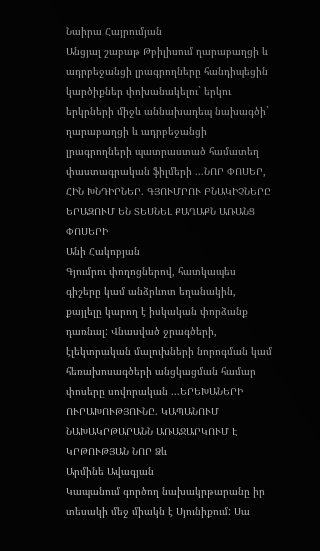Նաիրա Հայրումյան
Անցյալ շաբաթ Թբիլիսում ղարաբաղցի և ադրբեջանցի լրագրողները հանդիպեցին կարծիքներ փոխանակելու` երկու երկրների միջև աննախադեպ նախագծի` ղարաբաղցի և ադրբեջանցի լրագրողների պատրաստած համատեղ փաստագրական ֆիլմերի ...ՆՈՐ ՓՈՍԵՐ, ՀԻՆ ԽՆԴԻՐՆԵՐ. ԳՅՈՒՄՐՈՒ ԲՆԱԿԻՉՆԵՐԸ ԵՐԱԶՈՒՄ ԵՆ ՏԵՍՆԵԼ ՔԱՂԱՔՆ ԱՌԱՆՑ ՓՈՍԵՐԻ
Անի Հակոբյան
Գյումրու փողոցներով, հատկապես գիշերը կամ անձրևոտ եղանակին, քայլելը կարող է իսկական փորձանք դառնալ: Վնասված ջրագծերի, էլեկտրական մալուխների նորոգման կամ հեռախոսագծերի անցկացման համար փոսերը սովորական ...ԵՐԵԽԱՆԵՐԻ ՈՒՐԱԽՈՒԹՅՈՒՆԸ. ԿԱՊԱՆՈՒՄ ՆԱԽԱԿՐԹԱՐԱՆՆ ԱՌԱՋԱՐԿՈՒՄ Է ԿՐԹՈՒԹՅԱՆ ՆՈՐ Ձև
Արմինե Ավագյան
Կապանում գործող նախակրթարանը իր տեսակի մեջ միակն է Սյունիքում: Սա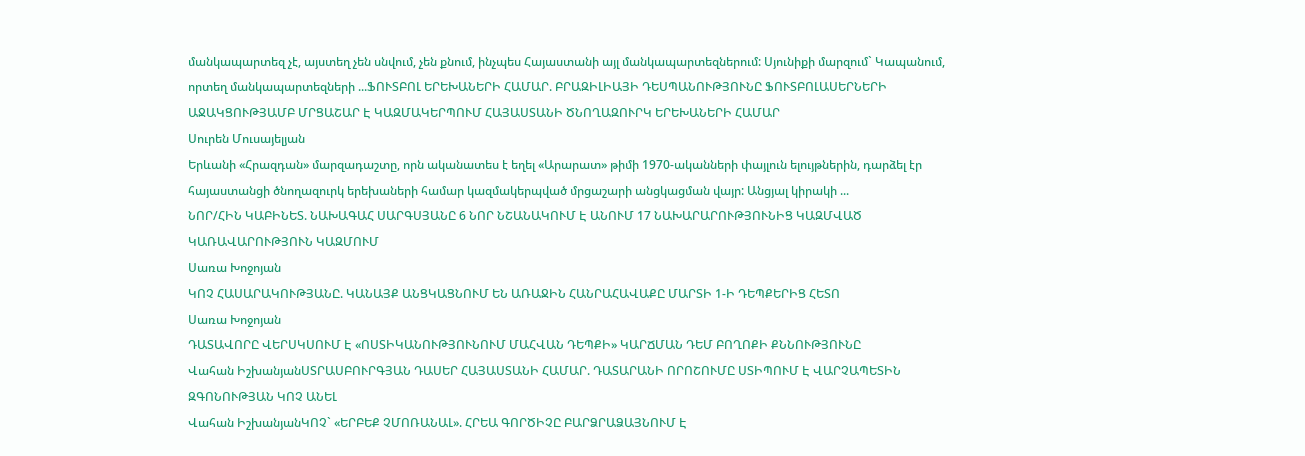մանկապարտեզ չէ, այստեղ չեն սնվում, չեն քնում, ինչպես Հայաստանի այլ մանկապարտեզներում: Սյունիքի մարզում` Կապանում, որտեղ մանկապարտեզների ...ՖՈՒՏԲՈԼ ԵՐԵԽԱՆԵՐԻ ՀԱՄԱՐ. ԲՐԱԶԻԼԻԱՅԻ ԴԵՍՊԱՆՈՒԹՅՈՒՆԸ ՖՈՒՏԲՈԼԱՍԵՐՆԵՐԻ ԱՋԱԿՑՈՒԹՅԱՄԲ ՄՐՑԱՇԱՐ Է ԿԱԶՄԱԿԵՐՊՈՒՄ ՀԱՅԱՍՏԱՆԻ ԾՆՈՂԱԶՈՒՐԿ ԵՐԵԽԱՆԵՐԻ ՀԱՄԱՐ
Սուրեն Մուսայելյան
Երևանի «Հրազդան» մարզադաշտը, որն ականատես է եղել «Արարատ» թիմի 1970-ականների փայլուն ելույթներին, դարձել էր հայաստանցի ծնողազուրկ երեխաների համար կազմակերպված մրցաշարի անցկացման վայր: Անցյալ կիրակի ...
ՆՈՐ/ՀԻՆ ԿԱԲԻՆԵՏ. ՆԱԽԱԳԱՀ ՍԱՐԳՍՅԱՆԸ 6 ՆՈՐ ՆՇԱՆԱԿՈՒՄ Է ԱՆՈՒՄ 17 ՆԱԽԱՐԱՐՈՒԹՅՈՒՆԻՑ ԿԱԶՄՎԱԾ ԿԱՌԱՎԱՐՈՒԹՅՈՒՆ ԿԱԶՄՈՒՄ
Սառա Խոջոյան
ԿՈՉ ՀԱՍԱՐԱԿՈՒԹՅԱՆԸ. ԿԱՆԱՅՔ ԱՆՑԿԱՑՆՈՒՄ ԵՆ ԱՌԱՋԻՆ ՀԱՆՐԱՀԱՎԱՔԸ ՄԱՐՏԻ 1-Ի ԴԵՊՔԵՐԻՑ ՀԵՏՈ
Սառա Խոջոյան
ԴԱՏԱՎՈՐԸ ՎԵՐՍԿՍՈՒՄ Է «ՈՍՏԻԿԱՆՈՒԹՅՈՒՆՈՒՄ ՄԱՀՎԱՆ ԴԵՊՔԻ» ԿԱՐՃՄԱՆ ԴԵՄ ԲՈՂՈՔԻ ՔՆՆՈՒԹՅՈՒՆԸ
Վահան ԻշխանյանՍՏՐԱՍԲՈՒՐԳՅԱՆ ԴԱՍԵՐ ՀԱՅԱՍՏԱՆԻ ՀԱՄԱՐ. ԴԱՏԱՐԱՆԻ ՈՐՈՇՈՒՄԸ ՍՏԻՊՈՒՄ Է ՎԱՐՉԱՊԵՏԻՆ ԶԳՈՆՈՒԹՅԱՆ ԿՈՉ ԱՆԵԼ
Վահան ԻշխանյանԿՈՉ` «ԵՐԲԵՔ ՉՄՈՌԱՆԱԼ». ՀՐԵԱ ԳՈՐԾԻՉԸ ԲԱՐՁՐԱՁԱՅՆՈՒՄ Է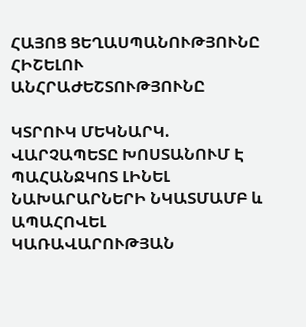ՀԱՅՈՑ ՑԵՂԱՍՊԱՆՈՒԹՅՈՒՆԸ ՀԻՇԵԼՈՒ ԱՆՀՐԱԺԵՇՏՈՒԹՅՈՒՆԸ

ԿՏՐՈՒԿ ՄԵԿՆԱՐԿ. ՎԱՐՉԱՊԵՏԸ ԽՈՍՏԱՆՈՒՄ Է ՊԱՀԱՆՋԿՈՏ ԼԻՆԵԼ ՆԱԽԱՐԱՐՆԵՐԻ ՆԿԱՏՄԱՄԲ և ԱՊԱՀՈՎԵԼ ԿԱՌԱՎԱՐՈՒԹՅԱՆ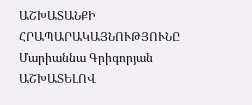ԱՇԽԱՏԱՆՔԻ ՀՐԱՊԱՐԱԿԱՅՆՈՒԹՅՈՒՆԸ
Մարիաննա Գրիգորյան
ԱՇԽԱՏԵԼՈՎ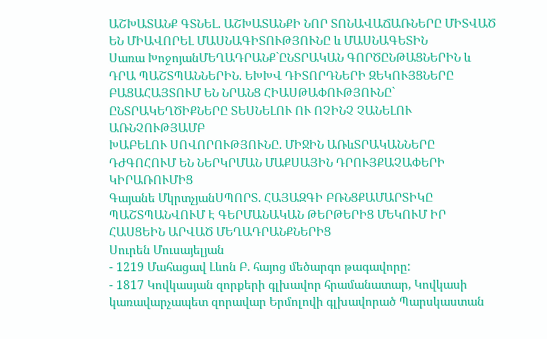ԱՇԽԱՏԱՆՔ ԳՏՆԵԼ. ԱՇԽԱՏԱՆՔԻ ՆՈՐ ՏՈՆԱՎԱՃԱՌՆԵՐԸ ՄԻՏՎԱԾ ԵՆ ՄԻԱՎՈՐԵԼ ՄԱՍՆԱԳԻՏՈՒԹՅՈՒՆԸ և ՄԱՍՆԱԳԵՏԻՆ
Սառա ԽոջոյանՄԵՂԱԴՐԱՆՔ`ԸՆՏՐԱԿԱՆ ԳՈՐԾԸՆԹԱՑՆԵՐԻՆ և ԴՐԱ ՊԱՇՏՊԱՆՆԵՐԻՆ. ԵԽԽՎ ԴԻՏՈՐԴՆԵՐԻ ԶԵԿՈՒՅՑՆԵՐԸ ԲԱՑԱՀԱՅՏՈՒՄ ԵՆ ՆՐԱՆՑ ՀԻԱՍԹԱՓՈՒԹՅՈՒՆԸ` ԸՆՏՐԱԿԵՂԾԻՔՆԵՐԸ ՏԵՍՆԵԼՈՒ ՈՒ ՈՉԻՆՉ ՉԱՆԵԼՈՒ ԱՌՆՉՈՒԹՅԱՄԲ
ԽԱԲԵԼՈՒ ՍՈՎՈՐՈՒԹՅՈՒՆԸ. ՄԻՋԻՆ ԱՌևՏՐԱԿԱՆՆԵՐԸ ԴԺԳՈՀՈՒՄ ԵՆ ՆԵՐԿՐՄԱՆ ՄԱՔՍԱՅԻՆ ԴՐՈՒՅՔԱՉԱՓԵՐԻ ԿԻՐԱՌՈՒՄԻՑ
Գայանե ՄկրտչյանՍՊՈՐՏ. ՀԱՅԱԶԳԻ ԲՌՆՑՔԱՄԱՐՏԻԿԸ ՊԱՇՏՊԱՆՎՈՒՄ Է ԳԵՐՄԱՆԱԿԱՆ ԹԵՐԹԵՐԻՑ ՄԵԿՈՒՄ ԻՐ ՀԱՍՑԵԻՆ ԱՐՎԱԾ ՄԵՂԱԴՐԱՆՔՆԵՐԻՑ
Սուրեն Մուսայելյան
- 1219 Մահացավ Լևոն Բ. հայոց մեծարգո թագավորը:
- 1817 Կովկասյան զորքերի գլխավոր հրամանատար, Կովկասի կառավարչապետ զորավար Երմոլովի գլխավորած Պարսկաստան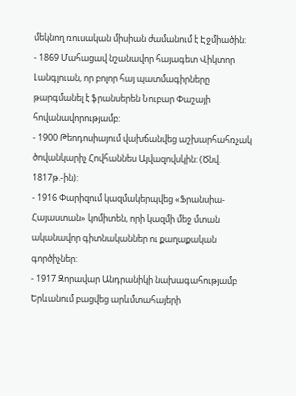մեկնող ռուսական միսիան ժամանում է Էջմիածին:
- 1869 Մահացավ նշանավոր հայագետ Վիկտոր Լանգլուան, որ բոլոր հայ պատմագիրները թարգմանել է ֆրանսերեն Նուբար Փաշայի հովանավորությամբ:
- 1900 Թեոդոսիայում վախճանվեց աշխարհահռչակ ծովանկարիչ Հովհաննես Այվազովսկին: (Ծնվ. 1817թ.-ին):
- 1916 Փարիզում կազմակերպվեց «Ֆրանսիա-Հայաստան» կոմիտեն, որի կազմի մեջ մտան ականավոր գիտնականներ ու քաղաքական գործիչներ:
- 1917 Զորավար Անդրանիկի նախագահությամբ Երևանում բացվեց արևմտահայերի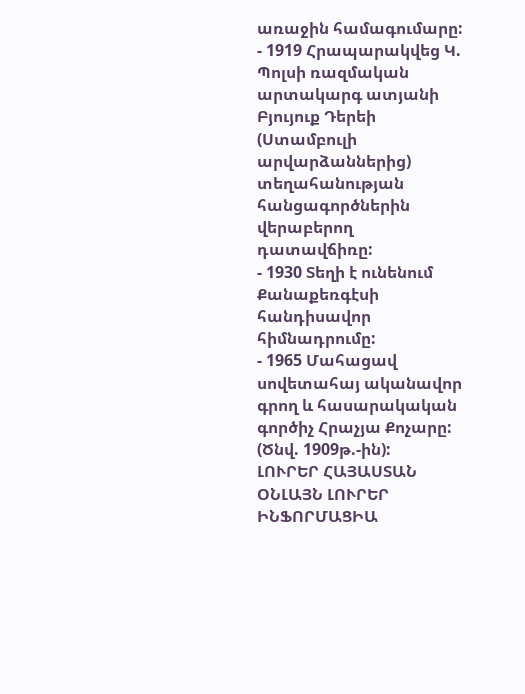առաջին համագումարը:
- 1919 Հրապարակվեց Կ. Պոլսի ռազմական արտակարգ ատյանի Բյույուք Դերեի (Ստամբուլի արվարձաններից) տեղահանության հանցագործներին վերաբերող դատավճիռը:
- 1930 Տեղի է ունենում Քանաքեռգէսի հանդիսավոր հիմնադրումը:
- 1965 Մահացավ սովետահայ ականավոր գրող և հասարակական գործիչ Հրաչյա Քոչարը: (Ծնվ. 1909թ.-ին):
ԼՈՒՐԵՐ ՀԱՅԱՍՏԱՆ
ՕՆԼԱՅՆ ԼՈՒՐԵՐ
ԻՆՖՈՐՄԱՑԻԱ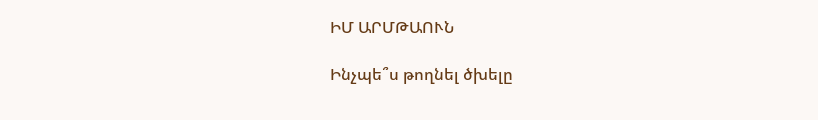ԻՄ ԱՐՄԹԱՈՒՆ

Ինչպե՞ս թողնել ծխելը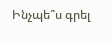Ինչպե՞ս գրել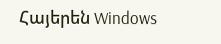Հայերեն Windows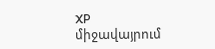XP միջավայրում